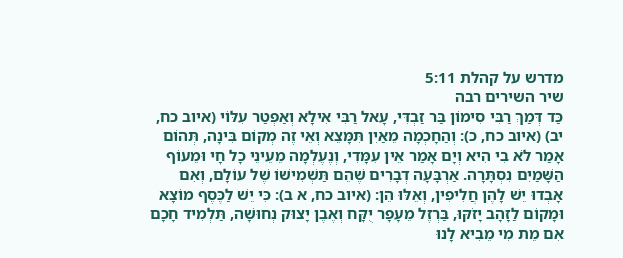מדרש על קהלת 5:11
שיר השירים רבה
כַּד דְּמַךְ רַבִּי סִימוֹן בַּר זַבְדִּי, עָאל רַבִּי אִילָא וְאַפְטַר עִלּוֹי (איוב כח, יב) (איוב כח, כ): וְהַחָכְמָה מֵאַיִן תִּמָּצֵא וְאֵי זֶה מְקוֹם בִּינָה, תְּהוֹם אָמַר לֹא בִי הִיא וְיָם אָמַר אֵין עִמָּדִי, וְנֶעֶלְמָה מֵעֵינֵי כָל חָי וּמֵעוֹף הַשָּׁמַיִם נִסְתָּרָה. אַרְבָּעָה דְבָרִים שֶׁהֵם תַּשְׁמִישׁוֹ שֶׁל עוֹלָם, וְאִם אָבְדוּ יֵשׁ לָהֶן חֲלִיפִין, וְאֵלּוּ הֵן: (איוב כח, א ב): כִּי יֵשׁ לַכֶּסֶף מוֹצָא וּמָקוֹם לַזָהָב יָזֹקּוּ, בַּרְזֶל מֵעָפָר יֻקָּח וְאֶבֶן יָצוּק נְחוּשָׁה, תַּלְמִיד חָכָם אִם מֵת מִי מֵבִיא לָנוּ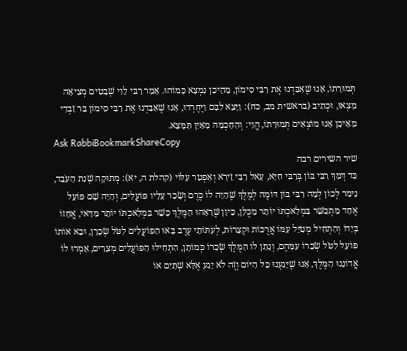תְּמוּרָתוֹ, אָנוּ שֶׁאִבַּדְנוּ אֶת רַבִּי סִימוֹן, מֵהֵיכָן נִמְצָא כָּמוֹהוּ. אָמַר רַבִּי לֵוִי שְׁבָטִים מְצִיאָה מָצְאוּ, וּכְתִיב (בראשית מב, כח): וַיֵּצֵא לִבָּם וַיֶּחֶרְדוּ, אָנוּ שֶׁאִבַּדְנוּ אֶת רַבִּי סִימוֹן בַּר זַבְדִי מֵאֵיכָן אָנוּ מוֹצְאִים תְּמוּרָתוֹ, הֱוֵי: וְהַחָכְמָה מֵאַיִן תִּמָּצֵא.
Ask RabbiBookmarkShareCopy
שיר השירים רבה
כַּד דְּמַךְ רַבִּי בּוֹן בְּרַבִּי חִיָּא, עָאל רַבִּי זֵירָא וְאַפְטַר עִלּוֹי (קהלת ה, יא): מְתוּקָה שְׁנַת הָעֹבֵד, נֵימַר לְכוֹן לְמָה רַבִּי בּוֹן דּוֹמֶה לְמֶלֶךְ שֶׁהָיָה לוֹ כֶּרֶם וְשָׂכַר עָלָיו פּוֹעֲלִים, וְהָיָה שָׁם פּוֹעֵל אֶחָד מִתְכַּשֵּׁר בִּמְלַאכְתּוֹ יוֹתֵר מִכֻּלָּן, כֵּיוָן שֶׁרָאָהוּ הַמֶּלֶךְ כָּשֵׁר בִּמְלַאכְתּוֹ יוֹתֵר מִדַּאי, אֲחָזוֹ בְּיָדוֹ וְהִתְחִיל מְטַיֵּל עִמּוֹ אֲרֻכּוֹת וּקְצָרוֹת, לְעִתּוֹתֵי עֶרֶב בָּאוּ הַפּוֹעֲלִים לִטֹּל שְׂכָרָן, וּבָא אוֹתוֹ פּוֹעֵל לִטֹּל שְׂכָרוֹ עִמָּהֶם, וְנָתַן לוֹ הַמֶּלֶךְ שְׂכָרוֹ כְּמוֹתָן, הִתְחִילוּ הַפּוֹעֲלִים מְצֵרִים, אָמְרוּ לוֹ אֲדוֹנֵנוּ הַמֶּלֶךְ, אָנוּ שֶׁיָּגַעְנוּ כָּל הַיּוֹם וְזֶה לֹא יָגַע אֶלָּא שְׁתַּיִם אוֹ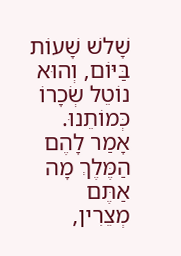שָׁלשׁ שָׁעוֹת בַּיּוֹם, וְהוּא נוֹטֵל שְׂכָרוֹ כְּמוֹתֵנוּ. אָמַר לָהֶם הַמֶּלֶךְ מָה אַתֶּם מְצֵרִין,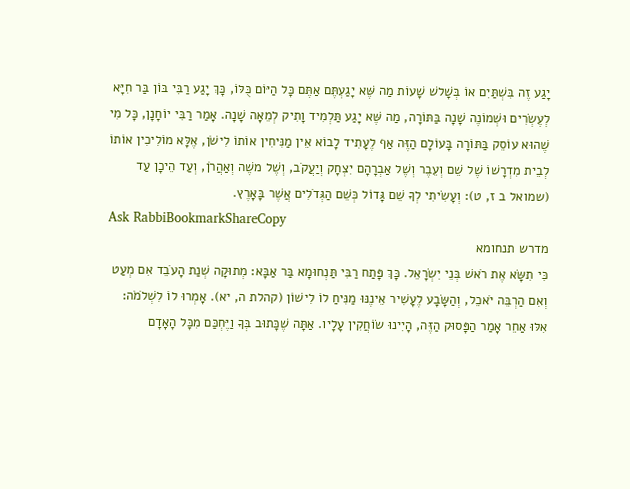יָגַע זֶה בִּשְׁתַּיִם אוֹ בְּשָׁלשׁ שָׁעוֹת מַה שֶּׁא יָגַעְתֶּם אַתֶּם כָּל הַיּוֹם כֻּלּוֹ, כָּךְ יָגַע רַבִּי בּוֹן בַּר חִיָּא לְעֶשְׂרִים וּשְׁמוֹנֶה שָׁנָה בַּתּוֹרָה, מַה שֶּׁא יָגַע תַּלְמִיד וָתִיק לְמֵאָה שָׁנָה. אָמַר רַבִּי יוֹחָנָן, כָּל מִי שֶׁהוּא עוֹסֵק בַּתּוֹרָה בָּעוֹלָם הַזֶּה אַף לֶעָתִיד לָבוֹא אֵין מַנִּיחִין אוֹתוֹ לִישֹׁן, אֶלָּא מוֹלִיכִין אוֹתוֹ לְבֵית מִדְרָשׁוֹ שֶׁל שֵׁם וְעֵבֶר וְשֶׁל אַבְרָהָם יִצְחָק וְיַעֲקֹב, וְשֶׁל משֶׁה וְאַהֲרֹן, וְעַד הֵיכָן עַד (שמואל ב ז, ט): וְעָשִׂיתִי לְךָ שֵׁם גָּדוֹל כְּשֵׁם הַגְּדֹלִים אֲשֶׁר בָּאָרֶץ.
Ask RabbiBookmarkShareCopy
מדרש תנחומא
כִּי תִשָּׂא אֶת רֹאשׁ בְּנֵי יִשְׂרָאֵל. כָּךְ פָּתַח רַבִּי תַּנְחוּמָא בַּר אַבָּא: מְתוּקָה שְׁנַת הָעֹבֵד אִם מְעַט וְאִם הַרְבֵּה יֹאכֵל, וְהַשָּׂבָע לֶעָשִׁיר אֵינֶנּוּ מַנִּיחַ לוֹ לִישׁוֹן (קהלת ה, יא). אָמְרוּ לוֹ לִשְׁלֹמֹה: אִלּוּ אַחֵר אָמַר הַפָּסוּק הַזֶּה, הָיִינוּ שׂוֹחֲקִין עָלָיו. אַתָּה שֶׁכָּתוּב בְּךָ וַיֶּחְכַּם מִכָּל הָאָדָם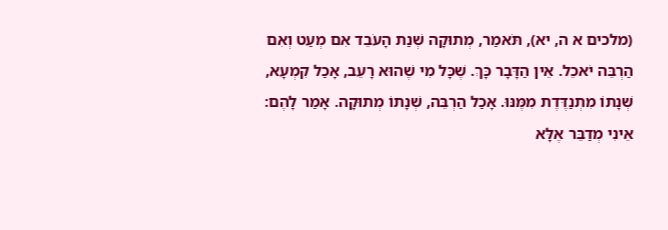(מלכים א ה, יא), תֹּאמַר, מְתוּקָה שְׁנַת הָעֹבֵד אִם מְעַט וְאִם הַרְבֵּה יֹאכֵל. אֵין הַדָּבָר כָּךְ. שֶׁכָּל מִי שֶׁהוּא רָעֵב, אָכַל קִמְעָא, שְׁנָתוֹ מִתְנַדֶּדֶת מִמֶּנּוּ. אָכַל הַרְבֵּה, שְׁנָתוֹ מְתוּקָה. אָמַר לָהֶם: אֵינִי מְדַבֵּר אֶלָּא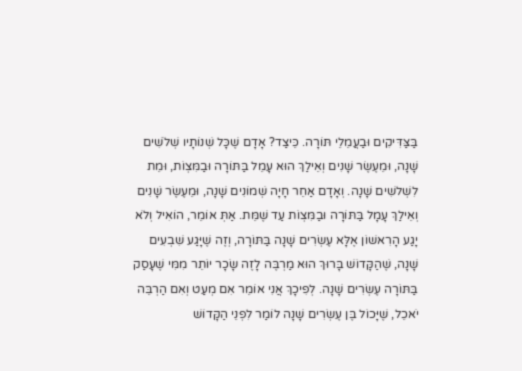בַּצַּדִּיקִים וּבַעֲמֵלֵי תּוֹרָה. כֵּיצַד? אָדָם שֶׁכָּל שְׁנוֹתָיו שְׁלֹשִׁים שָׁנָה, וּמֵעֶשֶׂר שָׁנִים וְאֵילַךְ הוּא עָמֵל בַּתּוֹרָה וּבַמִּצְוֹת, וּמֵת לִשְׁלֹשִים שָׁנָה. וְאָדָם אַחֵר חָיָה שְׁמוֹנִים שָׁנָה, וּמֵעֶשֶׂר שָׁנִים וְאֵילַךְ עָמָל בַּתּוֹרָה וּבַמִּצְוֹת עַד שֶׁמֵּת. אַתְּ אוֹמֵר, הוֹאִיל וְלֹא יָגַע הָרִאשׁוֹן אֶלָּא עֶשְׂרִים שָׁנָה בַּתּוֹרָה, וְזֶה שֶׁיָּגַע שִׁבְעִים שָׁנָה, שֶׁהַקָּדוֹשׁ בָּרוּךְ הוּא מַרְבֶּה לָזֶה שָׂכָר יוֹתֵר מִמִּי שֶׁעָסַק בַּתּוֹרָה עֶשְׂרִים שָׁנָה. לְפִיכָךְ אֲנִי אוֹמֵר אִם מְעַט וְאִם הַרְבֵּה יֹאכֵל, שֶׁיָּכוֹל בֶּן עֶשְׂרִים שָׁנָה לוֹמַר לִפְנֵי הַקָּדוֹשׁ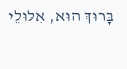בָּרוּךְ הוּא, אִלּוּלֵי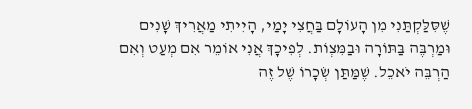שֶׁסִּלַּקְתַּנִי מִן הָעוֹלָם בַּחֲצִי יָמַי, הָיִיתִי מַאֲרִיךְ שָׁנִים וּמַרְבֶּה בַּתּוֹרָה וּבַמִּצְוֹת. לְפִיכָךְ אֲנִי אוֹמֵר אִם מְעַט וְאִם הַרְבֵּה יֹאכֵל. שֶׁמַּתַּן שְׂכָרוֹ שֶׁל זֶה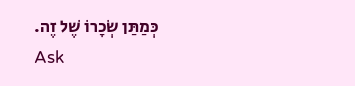כְּמַתַּן שְׂכָרוֹ שֶׁל זֶה.
Ask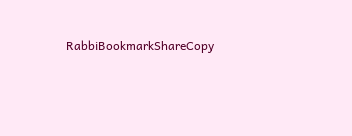RabbiBookmarkShareCopy